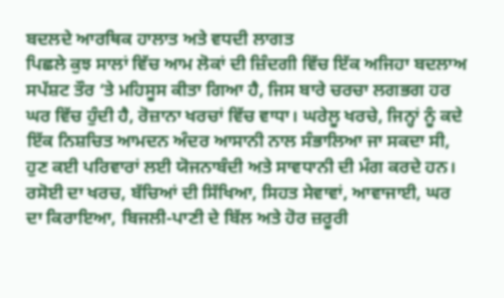ਬਦਲਦੇ ਆਰਥਿਕ ਹਾਲਾਤ ਅਤੇ ਵਧਦੀ ਲਾਗਤ
ਪਿਛਲੇ ਕੁਝ ਸਾਲਾਂ ਵਿੱਚ ਆਮ ਲੋਕਾਂ ਦੀ ਜ਼ਿੰਦਗੀ ਵਿੱਚ ਇੱਕ ਅਜਿਹਾ ਬਦਲਾਅ ਸਪੱਸ਼ਟ ਤੌਰ ‘ਤੇ ਮਹਿਸੂਸ ਕੀਤਾ ਗਿਆ ਹੈ, ਜਿਸ ਬਾਰੇ ਚਰਚਾ ਲਗਭਗ ਹਰ ਘਰ ਵਿੱਚ ਹੁੰਦੀ ਹੈ, ਰੋਜ਼ਾਨਾ ਖਰਚਾਂ ਵਿੱਚ ਵਾਧਾ। ਘਰੇਲੂ ਖਰਚੇ, ਜਿਨ੍ਹਾਂ ਨੂੰ ਕਦੇ ਇੱਕ ਨਿਸ਼ਚਿਤ ਆਮਦਨ ਅੰਦਰ ਆਸਾਨੀ ਨਾਲ ਸੰਭਾਲਿਆ ਜਾ ਸਕਦਾ ਸੀ, ਹੁਣ ਕਈ ਪਰਿਵਾਰਾਂ ਲਈ ਯੋਜਨਾਬੰਦੀ ਅਤੇ ਸਾਵਧਾਨੀ ਦੀ ਮੰਗ ਕਰਦੇ ਹਨ। ਰਸੋਈ ਦਾ ਖਰਚ, ਬੱਚਿਆਂ ਦੀ ਸਿੱਖਿਆ, ਸਿਹਤ ਸੇਵਾਵਾਂ, ਆਵਾਜਾਈ, ਘਰ ਦਾ ਕਿਰਾਇਆ, ਬਿਜਲੀ-ਪਾਣੀ ਦੇ ਬਿੱਲ ਅਤੇ ਹੋਰ ਜ਼ਰੂਰੀ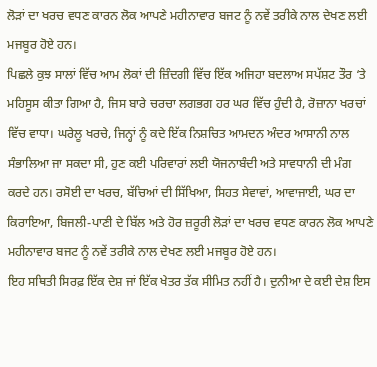ਲੋੜਾਂ ਦਾ ਖਰਚ ਵਧਣ ਕਾਰਨ ਲੋਕ ਆਪਣੇ ਮਹੀਨਾਵਾਰ ਬਜਟ ਨੂੰ ਨਵੇਂ ਤਰੀਕੇ ਨਾਲ ਦੇਖਣ ਲਈ ਮਜਬੂਰ ਹੋਏ ਹਨ।
ਪਿਛਲੇ ਕੁਝ ਸਾਲਾਂ ਵਿੱਚ ਆਮ ਲੋਕਾਂ ਦੀ ਜ਼ਿੰਦਗੀ ਵਿੱਚ ਇੱਕ ਅਜਿਹਾ ਬਦਲਾਅ ਸਪੱਸ਼ਟ ਤੌਰ ‘ਤੇ ਮਹਿਸੂਸ ਕੀਤਾ ਗਿਆ ਹੈ, ਜਿਸ ਬਾਰੇ ਚਰਚਾ ਲਗਭਗ ਹਰ ਘਰ ਵਿੱਚ ਹੁੰਦੀ ਹੈ, ਰੋਜ਼ਾਨਾ ਖਰਚਾਂ ਵਿੱਚ ਵਾਧਾ। ਘਰੇਲੂ ਖਰਚੇ, ਜਿਨ੍ਹਾਂ ਨੂੰ ਕਦੇ ਇੱਕ ਨਿਸ਼ਚਿਤ ਆਮਦਨ ਅੰਦਰ ਆਸਾਨੀ ਨਾਲ ਸੰਭਾਲਿਆ ਜਾ ਸਕਦਾ ਸੀ, ਹੁਣ ਕਈ ਪਰਿਵਾਰਾਂ ਲਈ ਯੋਜਨਾਬੰਦੀ ਅਤੇ ਸਾਵਧਾਨੀ ਦੀ ਮੰਗ ਕਰਦੇ ਹਨ। ਰਸੋਈ ਦਾ ਖਰਚ, ਬੱਚਿਆਂ ਦੀ ਸਿੱਖਿਆ, ਸਿਹਤ ਸੇਵਾਵਾਂ, ਆਵਾਜਾਈ, ਘਰ ਦਾ ਕਿਰਾਇਆ, ਬਿਜਲੀ-ਪਾਣੀ ਦੇ ਬਿੱਲ ਅਤੇ ਹੋਰ ਜ਼ਰੂਰੀ ਲੋੜਾਂ ਦਾ ਖਰਚ ਵਧਣ ਕਾਰਨ ਲੋਕ ਆਪਣੇ ਮਹੀਨਾਵਾਰ ਬਜਟ ਨੂੰ ਨਵੇਂ ਤਰੀਕੇ ਨਾਲ ਦੇਖਣ ਲਈ ਮਜਬੂਰ ਹੋਏ ਹਨ।
ਇਹ ਸਥਿਤੀ ਸਿਰਫ਼ ਇੱਕ ਦੇਸ਼ ਜਾਂ ਇੱਕ ਖੇਤਰ ਤੱਕ ਸੀਮਿਤ ਨਹੀਂ ਹੈ। ਦੁਨੀਆ ਦੇ ਕਈ ਦੇਸ਼ ਇਸ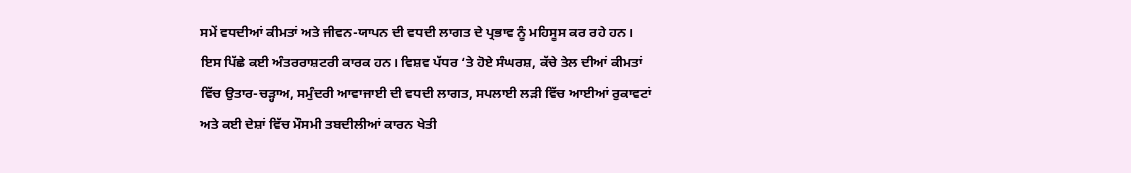ਸਮੇਂ ਵਧਦੀਆਂ ਕੀਮਤਾਂ ਅਤੇ ਜੀਵਨ-ਯਾਪਨ ਦੀ ਵਧਦੀ ਲਾਗਤ ਦੇ ਪ੍ਰਭਾਵ ਨੂੰ ਮਹਿਸੂਸ ਕਰ ਰਹੇ ਹਨ। ਇਸ ਪਿੱਛੇ ਕਈ ਅੰਤਰਰਾਸ਼ਟਰੀ ਕਾਰਕ ਹਨ। ਵਿਸ਼ਵ ਪੱਧਰ ‘ਤੇ ਹੋਏ ਸੰਘਰਸ਼, ਕੱਚੇ ਤੇਲ ਦੀਆਂ ਕੀਮਤਾਂ ਵਿੱਚ ਉਤਾਰ-ਚੜ੍ਹਾਅ, ਸਮੁੰਦਰੀ ਆਵਾਜਾਈ ਦੀ ਵਧਦੀ ਲਾਗਤ, ਸਪਲਾਈ ਲੜੀ ਵਿੱਚ ਆਈਆਂ ਰੁਕਾਵਟਾਂ ਅਤੇ ਕਈ ਦੇਸ਼ਾਂ ਵਿੱਚ ਮੌਸਮੀ ਤਬਦੀਲੀਆਂ ਕਾਰਨ ਖੇਤੀ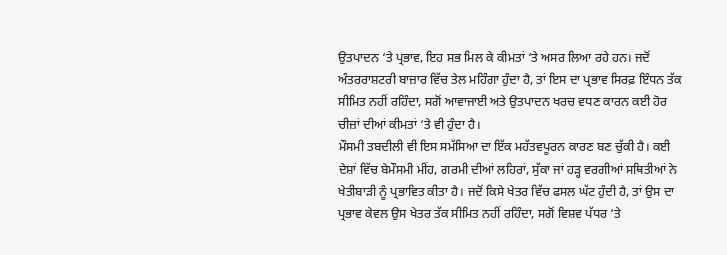ਉਤਪਾਦਨ ‘ਤੇ ਪ੍ਰਭਾਵ, ਇਹ ਸਭ ਮਿਲ ਕੇ ਕੀਮਤਾਂ ‘ਤੇ ਅਸਰ ਲਿਆ ਰਹੇ ਹਨ। ਜਦੋਂ ਅੰਤਰਰਾਸ਼ਟਰੀ ਬਾਜ਼ਾਰ ਵਿੱਚ ਤੇਲ ਮਹਿੰਗਾ ਹੁੰਦਾ ਹੈ, ਤਾਂ ਇਸ ਦਾ ਪ੍ਰਭਾਵ ਸਿਰਫ਼ ਇੰਧਨ ਤੱਕ ਸੀਮਿਤ ਨਹੀਂ ਰਹਿੰਦਾ, ਸਗੋਂ ਆਵਾਜਾਈ ਅਤੇ ਉਤਪਾਦਨ ਖਰਚ ਵਧਣ ਕਾਰਨ ਕਈ ਹੋਰ ਚੀਜ਼ਾਂ ਦੀਆਂ ਕੀਮਤਾਂ ‘ਤੇ ਵੀ ਹੁੰਦਾ ਹੈ।
ਮੌਸਮੀ ਤਬਦੀਲੀ ਵੀ ਇਸ ਸਮੱਸਿਆ ਦਾ ਇੱਕ ਮਹੱਤਵਪੂਰਨ ਕਾਰਣ ਬਣ ਚੁੱਕੀ ਹੈ। ਕਈ ਦੇਸ਼ਾਂ ਵਿੱਚ ਬੇਮੌਸਮੀ ਮੀਂਹ, ਗਰਮੀ ਦੀਆਂ ਲਹਿਰਾਂ, ਸੁੱਕਾ ਜਾਂ ਹੜ੍ਹ ਵਰਗੀਆਂ ਸਥਿਤੀਆਂ ਨੇ ਖੇਤੀਬਾੜੀ ਨੂੰ ਪ੍ਰਭਾਵਿਤ ਕੀਤਾ ਹੈ। ਜਦੋਂ ਕਿਸੇ ਖੇਤਰ ਵਿੱਚ ਫਸਲ ਘੱਟ ਹੁੰਦੀ ਹੈ, ਤਾਂ ਉਸ ਦਾ ਪ੍ਰਭਾਵ ਕੇਵਲ ਉਸ ਖੇਤਰ ਤੱਕ ਸੀਮਿਤ ਨਹੀਂ ਰਹਿੰਦਾ, ਸਗੋਂ ਵਿਸ਼ਵ ਪੱਧਰ ‘ਤੇ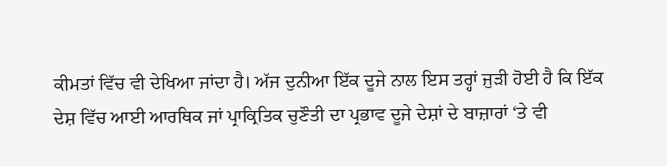ਕੀਮਤਾਂ ਵਿੱਚ ਵੀ ਦੇਖਿਆ ਜਾਂਦਾ ਹੈ। ਅੱਜ ਦੁਨੀਆ ਇੱਕ ਦੂਜੇ ਨਾਲ ਇਸ ਤਰ੍ਹਾਂ ਜੁੜੀ ਹੋਈ ਹੈ ਕਿ ਇੱਕ ਦੇਸ਼ ਵਿੱਚ ਆਈ ਆਰਥਿਕ ਜਾਂ ਪ੍ਰਾਕ੍ਰਿਤਿਕ ਚੁਣੌਤੀ ਦਾ ਪ੍ਰਭਾਵ ਦੂਜੇ ਦੇਸ਼ਾਂ ਦੇ ਬਾਜ਼ਾਰਾਂ ‘ਤੇ ਵੀ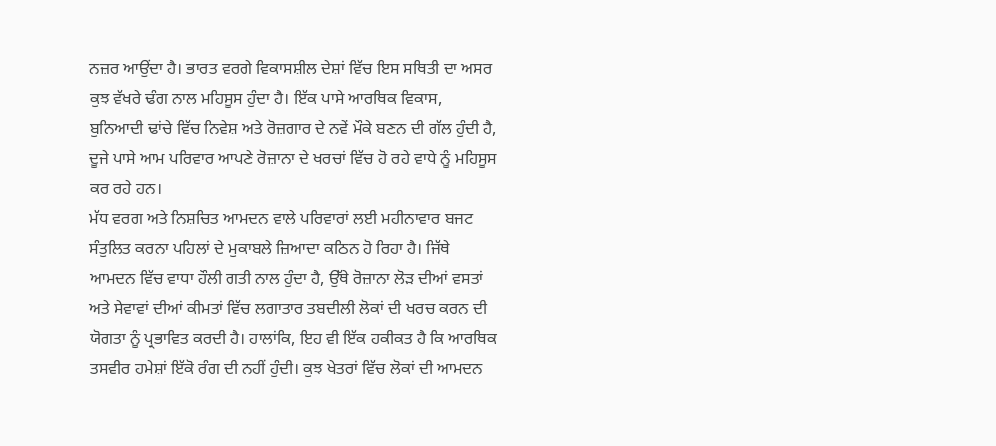ਨਜ਼ਰ ਆਉਂਦਾ ਹੈ। ਭਾਰਤ ਵਰਗੇ ਵਿਕਾਸਸ਼ੀਲ ਦੇਸ਼ਾਂ ਵਿੱਚ ਇਸ ਸਥਿਤੀ ਦਾ ਅਸਰ ਕੁਝ ਵੱਖਰੇ ਢੰਗ ਨਾਲ ਮਹਿਸੂਸ ਹੁੰਦਾ ਹੈ। ਇੱਕ ਪਾਸੇ ਆਰਥਿਕ ਵਿਕਾਸ, ਬੁਨਿਆਦੀ ਢਾਂਚੇ ਵਿੱਚ ਨਿਵੇਸ਼ ਅਤੇ ਰੋਜ਼ਗਾਰ ਦੇ ਨਵੇਂ ਮੌਕੇ ਬਣਨ ਦੀ ਗੱਲ ਹੁੰਦੀ ਹੈ, ਦੂਜੇ ਪਾਸੇ ਆਮ ਪਰਿਵਾਰ ਆਪਣੇ ਰੋਜ਼ਾਨਾ ਦੇ ਖਰਚਾਂ ਵਿੱਚ ਹੋ ਰਹੇ ਵਾਧੇ ਨੂੰ ਮਹਿਸੂਸ ਕਰ ਰਹੇ ਹਨ।
ਮੱਧ ਵਰਗ ਅਤੇ ਨਿਸ਼ਚਿਤ ਆਮਦਨ ਵਾਲੇ ਪਰਿਵਾਰਾਂ ਲਈ ਮਹੀਨਾਵਾਰ ਬਜਟ ਸੰਤੁਲਿਤ ਕਰਨਾ ਪਹਿਲਾਂ ਦੇ ਮੁਕਾਬਲੇ ਜ਼ਿਆਦਾ ਕਠਿਨ ਹੋ ਰਿਹਾ ਹੈ। ਜਿੱਥੇ ਆਮਦਨ ਵਿੱਚ ਵਾਧਾ ਹੌਲੀ ਗਤੀ ਨਾਲ ਹੁੰਦਾ ਹੈ, ਉੱਥੇ ਰੋਜ਼ਾਨਾ ਲੋੜ ਦੀਆਂ ਵਸਤਾਂ ਅਤੇ ਸੇਵਾਵਾਂ ਦੀਆਂ ਕੀਮਤਾਂ ਵਿੱਚ ਲਗਾਤਾਰ ਤਬਦੀਲੀ ਲੋਕਾਂ ਦੀ ਖਰਚ ਕਰਨ ਦੀ ਯੋਗਤਾ ਨੂੰ ਪ੍ਰਭਾਵਿਤ ਕਰਦੀ ਹੈ। ਹਾਲਾਂਕਿ, ਇਹ ਵੀ ਇੱਕ ਹਕੀਕਤ ਹੈ ਕਿ ਆਰਥਿਕ ਤਸਵੀਰ ਹਮੇਸ਼ਾਂ ਇੱਕੋ ਰੰਗ ਦੀ ਨਹੀਂ ਹੁੰਦੀ। ਕੁਝ ਖੇਤਰਾਂ ਵਿੱਚ ਲੋਕਾਂ ਦੀ ਆਮਦਨ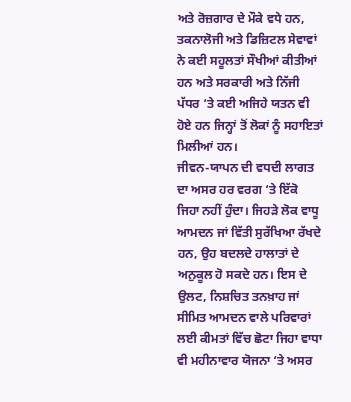ਅਤੇ ਰੋਜ਼ਗਾਰ ਦੇ ਮੌਕੇ ਵਧੇ ਹਨ, ਤਕਨਾਲੋਜੀ ਅਤੇ ਡਿਜ਼ਿਟਲ ਸੇਵਾਵਾਂ ਨੇ ਕਈ ਸਹੂਲਤਾਂ ਸੌਖੀਆਂ ਕੀਤੀਆਂ ਹਨ ਅਤੇ ਸਰਕਾਰੀ ਅਤੇ ਨਿੱਜੀ ਪੱਧਰ ‘ਤੇ ਕਈ ਅਜਿਹੇ ਯਤਨ ਵੀ ਹੋਏ ਹਨ ਜਿਨ੍ਹਾਂ ਤੋਂ ਲੋਕਾਂ ਨੂੰ ਸਹਾਇਤਾਂ ਮਿਲੀਆਂ ਹਨ।
ਜੀਵਨ-ਯਾਪਨ ਦੀ ਵਧਦੀ ਲਾਗਤ ਦਾ ਅਸਰ ਹਰ ਵਰਗ ‘ਤੇ ਇੱਕੋ ਜਿਹਾ ਨਹੀਂ ਹੁੰਦਾ। ਜਿਹੜੇ ਲੋਕ ਵਾਧੂ ਆਮਦਨ ਜਾਂ ਵਿੱਤੀ ਸੁਰੱਖਿਆ ਰੱਖਦੇ ਹਨ, ਉਹ ਬਦਲਦੇ ਹਾਲਾਤਾਂ ਦੇ ਅਨੁਕੂਲ ਹੋ ਸਕਦੇ ਹਨ। ਇਸ ਦੇ ਉਲਟ, ਨਿਸ਼ਚਿਤ ਤਨਖ਼ਾਹ ਜਾਂ ਸੀਮਿਤ ਆਮਦਨ ਵਾਲੇ ਪਰਿਵਾਰਾਂ ਲਈ ਕੀਮਤਾਂ ਵਿੱਚ ਛੋਟਾ ਜਿਹਾ ਵਾਧਾ ਵੀ ਮਹੀਨਾਵਾਰ ਯੋਜਨਾ ‘ਤੇ ਅਸਰ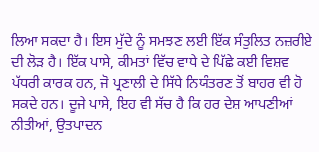ਲਿਆ ਸਕਦਾ ਹੈ। ਇਸ ਮੁੱਦੇ ਨੂੰ ਸਮਝਣ ਲਈ ਇੱਕ ਸੰਤੁਲਿਤ ਨਜ਼ਰੀਏ ਦੀ ਲੋੜ ਹੈ। ਇੱਕ ਪਾਸੇ, ਕੀਮਤਾਂ ਵਿੱਚ ਵਾਧੇ ਦੇ ਪਿੱਛੇ ਕਈ ਵਿਸ਼ਵ ਪੱਧਰੀ ਕਾਰਕ ਹਨ, ਜੋ ਪ੍ਰਣਾਲੀ ਦੇ ਸਿੱਧੇ ਨਿਯੰਤਰਣ ਤੋਂ ਬਾਹਰ ਵੀ ਹੋ ਸਕਦੇ ਹਨ। ਦੂਜੇ ਪਾਸੇ, ਇਹ ਵੀ ਸੱਚ ਹੈ ਕਿ ਹਰ ਦੇਸ਼ ਆਪਣੀਆਂ ਨੀਤੀਆਂ, ਉਤਪਾਦਨ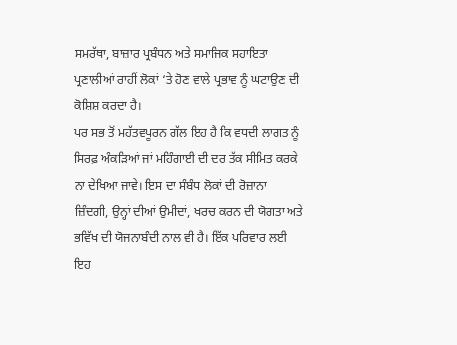ਸਮਰੱਥਾ, ਬਾਜ਼ਾਰ ਪ੍ਰਬੰਧਨ ਅਤੇ ਸਮਾਜਿਕ ਸਹਾਇਤਾ ਪ੍ਰਣਾਲੀਆਂ ਰਾਹੀਂ ਲੋਕਾਂ ‘ਤੇ ਹੋਣ ਵਾਲੇ ਪ੍ਰਭਾਵ ਨੂੰ ਘਟਾਉਣ ਦੀ ਕੋਸ਼ਿਸ਼ ਕਰਦਾ ਹੈ।
ਪਰ ਸਭ ਤੋਂ ਮਹੱਤਵਪੂਰਨ ਗੱਲ ਇਹ ਹੈ ਕਿ ਵਧਦੀ ਲਾਗਤ ਨੂੰ ਸਿਰਫ਼ ਅੰਕੜਿਆਂ ਜਾਂ ਮਹਿੰਗਾਈ ਦੀ ਦਰ ਤੱਕ ਸੀਮਿਤ ਕਰਕੇ ਨਾ ਦੇਖਿਆ ਜਾਵੇ। ਇਸ ਦਾ ਸੰਬੰਧ ਲੋਕਾਂ ਦੀ ਰੋਜ਼ਾਨਾ ਜ਼ਿੰਦਗੀ, ਉਨ੍ਹਾਂ ਦੀਆਂ ਉਮੀਦਾਂ, ਖਰਚ ਕਰਨ ਦੀ ਯੋਗਤਾ ਅਤੇ ਭਵਿੱਖ ਦੀ ਯੋਜਨਾਬੰਦੀ ਨਾਲ ਵੀ ਹੈ। ਇੱਕ ਪਰਿਵਾਰ ਲਈ ਇਹ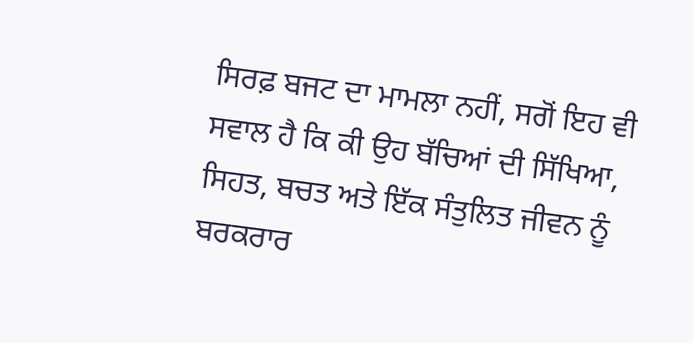ਸਿਰਫ਼ ਬਜਟ ਦਾ ਮਾਮਲਾ ਨਹੀਂ, ਸਗੋਂ ਇਹ ਵੀ ਸਵਾਲ ਹੈ ਕਿ ਕੀ ਉਹ ਬੱਚਿਆਂ ਦੀ ਸਿੱਖਿਆ, ਸਿਹਤ, ਬਚਤ ਅਤੇ ਇੱਕ ਸੰਤੁਲਿਤ ਜੀਵਨ ਨੂੰ ਬਰਕਰਾਰ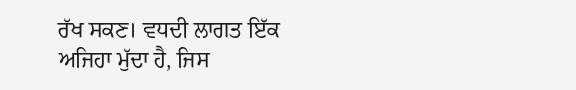ਰੱਖ ਸਕਣ। ਵਧਦੀ ਲਾਗਤ ਇੱਕ ਅਜਿਹਾ ਮੁੱਦਾ ਹੈ, ਜਿਸ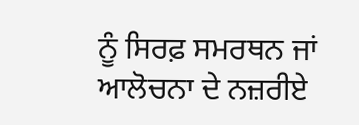ਨੂੰ ਸਿਰਫ਼ ਸਮਰਥਨ ਜਾਂ ਆਲੋਚਨਾ ਦੇ ਨਜ਼ਰੀਏ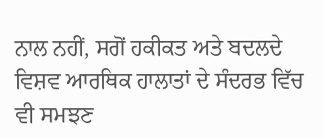ਨਾਲ ਨਹੀਂ, ਸਗੋਂ ਹਕੀਕਤ ਅਤੇ ਬਦਲਦੇ ਵਿਸ਼ਵ ਆਰਥਿਕ ਹਾਲਾਤਾਂ ਦੇ ਸੰਦਰਭ ਵਿੱਚ ਵੀ ਸਮਝਣ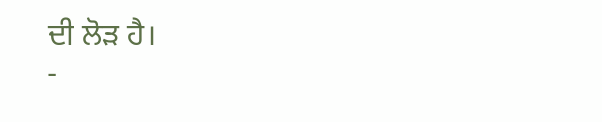ਦੀ ਲੋੜ ਹੈ।
-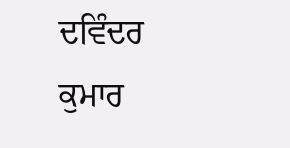ਦਵਿੰਦਰ ਕੁਮਾਰ